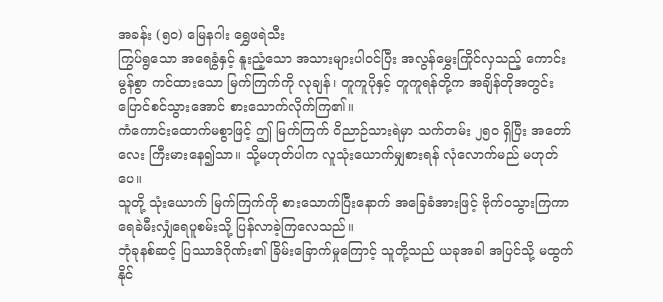အခန်း (၅၀) မြေနဂါး ရွှေဖရဲသီး
ကြွပ်ရွသော အရေခွံနှင့် နူးညံ့သော အသားများပါဝင်ပြီး အလွန်မွှေးကြိုင်လှသည့် ကောင်းမွန်စွာ ကင်ထားသော မြက်ကြက်ကို လုချန်၊ တူကူပိုနှင့် တူကူရန်တို့က အချိန်တိုအတွင်း ပြောင်စင်သွားအောင် စားသောက်လိုက်ကြ၏။
ကံကောင်းထောက်မစွာဖြင့် ဤ မြက်ကြက် ဝိညာဉ်သားရဲမှာ သက်တမ်း ၂၅၀ ရှိပြီး အတော်လေး ကြီးမားနေ၍သာ။ သို့မဟုတ်ပါက လူသုံးယောက်မျှစားရန် လုံလောက်မည် မဟုတ်ပေ။
သူတို့ သုံးယောက် မြက်ကြက်ကို စားသောက်ပြီးနောက် အခြေခံအားဖြင့် ဗိုက်ဝသွားကြကာ ရေခဲမီးလျှံရေပူစမ်းသို့ ပြန်လာခဲ့ကြလေသည်။
ဘုံခုနစ်ဆင့် ပြဿာဒ်ဂိုဏ်း၏ ခြိမ်းခြောက်မှုကြောင့် သူတို့သည် ယခုအခါ အပြင်သို့ မထွက်နိုင်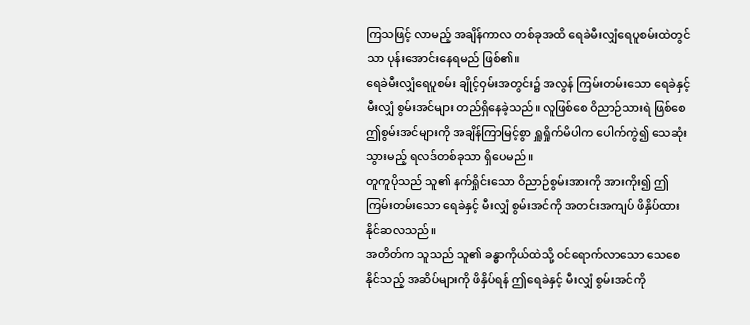ကြသဖြင့် လာမည့် အချိန်ကာလ တစ်ခုအထိ ရေခဲမီးလျှံရေပူစမ်းထဲတွင်သာ ပုန်းအောင်းနေရမည် ဖြစ်၏။
ရေခဲမီးလျှံရေပူစမ်း ချိုင့်ဝှမ်းအတွင်း၌ အလွန် ကြမ်းတမ်းသော ရေခဲနှင့် မီးလျှံ စွမ်းအင်များ တည်ရှိနေခဲ့သည်။ လူဖြစ်စေ ဝိညာဉ်သားရဲ ဖြစ်စေ ဤစွမ်းအင်များကို အချိန်ကြာမြင့်စွာ ရှူရှိုက်မိပါက ပေါက်ကွဲ၍ သေဆုံးသွားမည့် ရလဒ်တစ်ခုသာ ရှိပေမည်။
တူကူပိုသည် သူ၏ နက်ရှိုင်းသော ဝိညာဉ်စွမ်းအားကို အားကိုး၍ ဤကြမ်းတမ်းသော ရေခဲနှင့် မီးလျှံ စွမ်းအင်ကို အတင်းအကျပ် ဖိနှိပ်ထားနိုင်ဆလသည်။
အတိတ်က သူသည် သူ၏ ခန္ဓာကိုယ်ထဲသို့ ဝင်ရောက်လာသော သေစေနိုင်သည့် အဆိပ်များကို ဖိနှိပ်ရန် ဤရေခဲနှင့် မီးလျှံ စွမ်းအင်ကို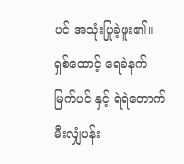ပင် အသုံးပြုခဲ့ဖူး၏။
ရှစ်ထောင့် ရေခဲနက် မြက်ပင် နှင့် ရဲရဲတောက် မီးလျှံပန်း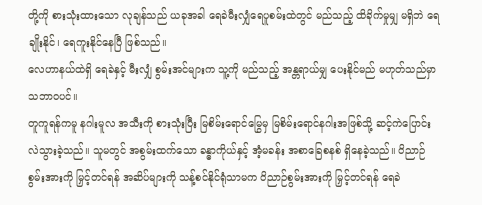တို့ကို စားသုံးထားသော လုချန်သည် ယခုအခါ ရေခဲမီးလျှံရေပူစမ်းထဲတွင် မည်သည့် ထိခိုက်မှုမျှ မရှိဘဲ ရေချိုးနိုင်၊ ရေကူးနိုင်နေပြီ ဖြစ်သည်။
လေဟာနယ်ထဲရှိ ရေခဲနှင့် မီးလျှံ စွမ်းအင်များက သူ့ကို မည်သည့် အန္တရာယ်မျှ ပေးနိုင်မည် မဟုတ်သည်မှာ သဘာဝပင်။
တူကူရန်ကမူ နဂါးမူလ အသီးကို စားသုံးပြီး မြစိမ်းရောင်မြွေမှ မြစိမ်းရောင်နဂါးအဖြစ်သို့ ဆင့်ကဲပြောင်းလဲသွားခဲ့သည်။ သူမတွင် အစွမ်းထက်သော ခန္ဓာကိုယ်နှင့် အံ့မခန်း အစာခြေစနစ် ရှိနေခဲ့သည်။ ဝိညာဉ်စွမ်းအားကို မြှင့်တင်ရန် အဆိပ်များကို သန့်စင်နိုင်ရုံသာမက ဝိညာဉ်စွမ်းအားကို မြှင့်တင်ရန် ရေခဲ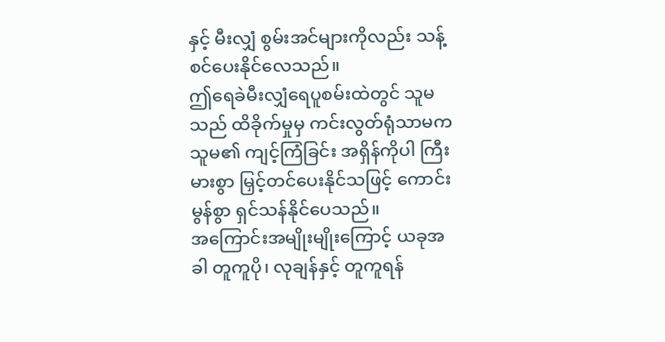နှင့် မီးလျှံ စွမ်းအင်များကိုလည်း သန့်စင်ပေးနိုင်လေသည်။
ဤရေခဲမီးလျှံရေပူစမ်းထဲတွင် သူမသည် ထိခိုက်မှုမှ ကင်းလွတ်ရုံသာမက သူမ၏ ကျင့်ကြံခြင်း အရှိန်ကိုပါ ကြီးမားစွာ မြှင့်တင်ပေးနိုင်သဖြင့် ကောင်းမွန်စွာ ရှင်သန်နိုင်ပေသည်။
အကြောင်းအမျိုးမျိုးကြောင့် ယခုအခါ တူကူပို၊ လုချန်နှင့် တူကူရန်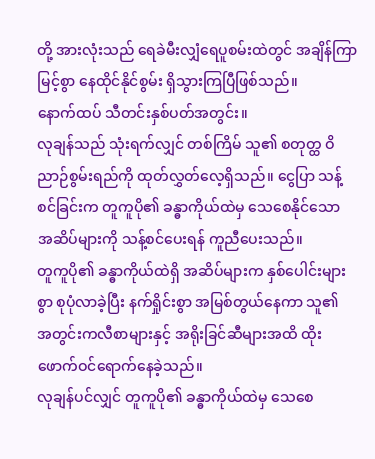တို့ အားလုံးသည် ရေခဲမီးလျှံရေပူစမ်းထဲတွင် အချိန်ကြာမြင့်စွာ နေထိုင်နိုင်စွမ်း ရှိသွားကြပြီဖြစ်သည်။
နောက်ထပ် သီတင်းနှစ်ပတ်အတွင်း။
လုချန်သည် သုံးရက်လျှင် တစ်ကြိမ် သူ၏ စတုတ္ထ ဝိညာဉ်စွမ်းရည်ကို ထုတ်လွှတ်လေ့ရှိသည်။ ငွေပြာ သန့်စင်ခြင်းက တူကူပို၏ ခန္ဓာကိုယ်ထဲမှ သေစေနိုင်သော အဆိပ်များကို သန့်စင်ပေးရန် ကူညီပေးသည်။
တူကူပို၏ ခန္ဓာကိုယ်ထဲရှိ အဆိပ်များက နှစ်ပေါင်းများစွာ စုပုံလာခဲ့ပြီး နက်ရှိုင်းစွာ အမြစ်တွယ်နေကာ သူ၏ အတွင်းကလီစာများနှင့် အရိုးခြင်ဆီများအထိ ထိုးဖောက်ဝင်ရောက်နေခဲ့သည်။
လုချန်ပင်လျှင် တူကူပို၏ ခန္ဓာကိုယ်ထဲမှ သေစေ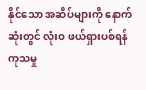နိုင်သော အဆိပ်များကို နောက်ဆုံးတွင် လုံးဝ ဖယ်ရှားပစ်ရန် ကုသမှု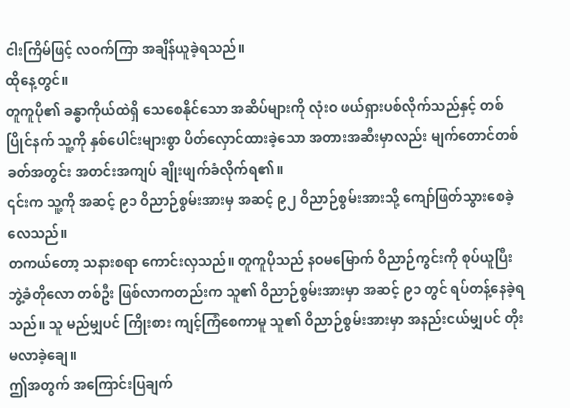ငါးကြိမ်ဖြင့် လဝက်ကြာ အချိန်ယူခဲ့ရသည်။
ထိုနေ့တွင်။
တူကူပို၏ ခန္ဓာကိုယ်ထဲရှိ သေစေနိုင်သော အဆိပ်များကို လုံးဝ ဖယ်ရှားပစ်လိုက်သည်နှင့် တစ်ပြိုင်နက် သူ့ကို နှစ်ပေါင်းများစွာ ပိတ်လှောင်ထားခဲ့သော အတားအဆီးမှာလည်း မျက်တောင်တစ်ခတ်အတွင်း အတင်းအကျပ် ချိုးဖျက်ခံလိုက်ရ၏။
၎င်းက သူ့ကို အဆင့် ၉၁ ဝိညာဉ်စွမ်းအားမှ အဆင့် ၉၂ ဝိညာဉ်စွမ်းအားသို့ ကျော်ဖြတ်သွားစေခဲ့လေသည်။
တကယ်တော့ သနားစရာ ကောင်းလှသည်။ တူကူပိုသည် နဝမမြောက် ဝိညာဉ်ကွင်းကို စုပ်ယူပြီး ဘွဲ့ခံတိုလော တစ်ဦး ဖြစ်လာကတည်းက သူ၏ ဝိညာဉ်စွမ်းအားမှာ အဆင့် ၉၁ တွင် ရပ်တန့်နေခဲ့ရသည်။ သူ မည်မျှပင် ကြိုးစား ကျင့်ကြံစေကာမူ သူ၏ ဝိညာဉ်စွမ်းအားမှာ အနည်းငယ်မျှပင် တိုးမလာခဲ့ချေ။
ဤအတွက် အကြောင်းပြချက်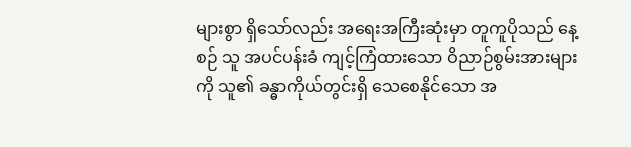များစွာ ရှိသော်လည်း အရေးအကြီးဆုံးမှာ တူကူပိုသည် နေ့စဉ် သူ အပင်ပန်းခံ ကျင့်ကြံထားသော ဝိညာဉ်စွမ်းအားများကို သူ၏ ခန္ဓာကိုယ်တွင်းရှိ သေစေနိုင်သော အ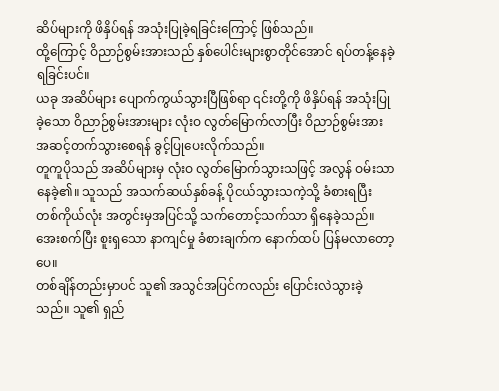ဆိပ်များကို ဖိနှိပ်ရန် အသုံးပြုခဲ့ရခြင်းကြောင့် ဖြစ်သည်။
ထို့ကြောင့် ဝိညာဉ်စွမ်းအားသည် နှစ်ပေါင်းများစွာတိုင်အောင် ရပ်တန့်နေခဲ့ရခြင်းပင်။
ယခု အဆိပ်များ ပျောက်ကွယ်သွားပြီဖြစ်ရာ ၎င်းတို့ကို ဖိနှိပ်ရန် အသုံးပြုခဲ့သော ဝိညာဉ်စွမ်းအားများ လုံးဝ လွတ်မြောက်လာပြီး ဝိညာဉ်စွမ်းအား အဆင့်တက်သွားစေရန် ခွင့်ပြုပေးလိုက်သည်။
တူကူပိုသည် အဆိပ်များမှ လုံးဝ လွတ်မြောက်သွားသဖြင့် အလွန် ဝမ်းသာနေခဲ့၏။ သူသည် အသက်ဆယ်နှစ်ခန့် ပိုငယ်သွားသကဲ့သို့ ခံစားရပြီး တစ်ကိုယ်လုံး အတွင်းမှအပြင်သို့ သက်တောင့်သက်သာ ရှိနေခဲ့သည်။ အေးစက်ပြီး စူးရှသော နာကျင်မှု ခံစားချက်က နောက်ထပ် ပြန်မလာတော့ပေ။
တစ်ချိန်တည်းမှာပင် သူ၏ အသွင်အပြင်ကလည်း ပြောင်းလဲသွားခဲ့သည်။ သူ၏ ရှည်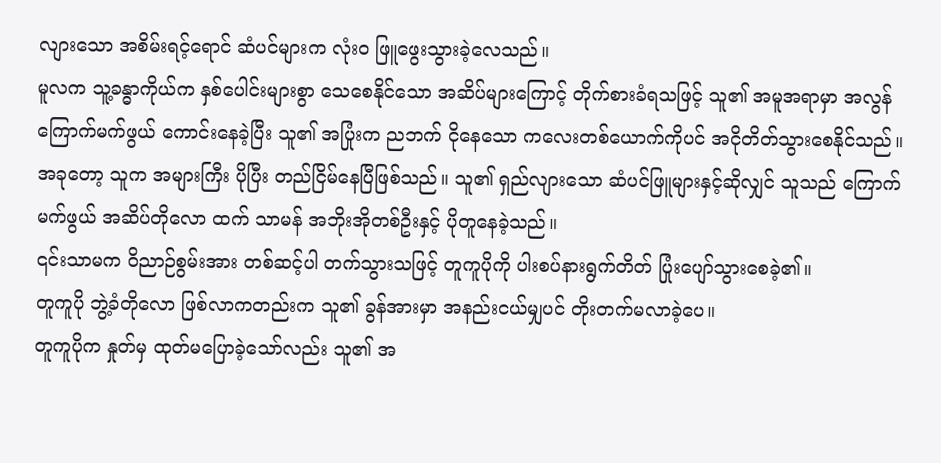လျားသော အစိမ်းရင့်ရောင် ဆံပင်များက လုံးဝ ဖြူဖွေးသွားခဲ့လေသည်။
မူလက သူ့ခန္ဓာကိုယ်က နှစ်ပေါင်းများစွာ သေစေနိုင်သော အဆိပ်များကြောင့် တိုက်စားခံရသဖြင့် သူ၏ အမူအရာမှာ အလွန် ကြောက်မက်ဖွယ် ကောင်းနေခဲ့ပြီး သူ၏ အပြုံးက ညဘက် ငိုနေသော ကလေးတစ်ယောက်ကိုပင် အငိုတိတ်သွားစေနိုင်သည်။
အခုတော့ သူက အများကြီး ပိုပြီး တည်ငြိမ်နေပြီဖြစ်သည်။ သူ၏ ရှည်လျားသော ဆံပင်ဖြူများနှင့်ဆိုလျှင် သူသည် ကြောက်မက်ဖွယ် အဆိပ်တိုလော ထက် သာမန် အဘိုးအိုတစ်ဦးနှင့် ပိုတူနေခဲ့သည်။
၎င်းသာမက ဝိညာဉ်စွမ်းအား တစ်ဆင့်ပါ တက်သွားသဖြင့် တူကူပိုကို ပါးစပ်နားရွက်တိတ် ပြုံးပျော်သွားစေခဲ့၏။
တူကူပို ဘွဲ့ခံတိုလော ဖြစ်လာကတည်းက သူ၏ ခွန်အားမှာ အနည်းငယ်မျှပင် တိုးတက်မလာခဲ့ပေ။
တူကူပိုက နှုတ်မှ ထုတ်မပြောခဲ့သော်လည်း သူ၏ အ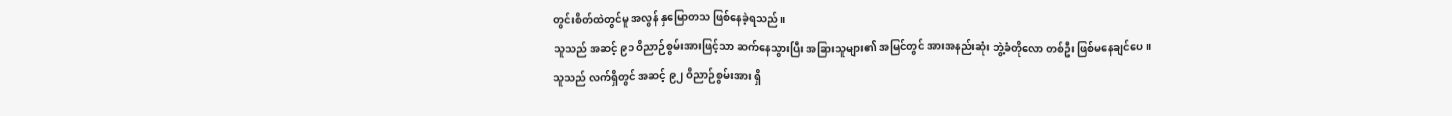တွင်းစိတ်ထဲတွင်မူ အလွန် နှမြောတသ ဖြစ်နေခဲ့ရသည်။
သူသည် အဆင့် ၉၁ ဝိညာဉ်စွမ်းအားဖြင့်သာ ဆက်နေသွားပြီး အခြားသူများ၏ အမြင်တွင် အားအနည်းဆုံး ဘွဲ့ခံတိုလော တစ်ဦး ဖြစ်မနေချင်ပေ။
သူသည် လက်ရှိတွင် အဆင့် ၉၂ ဝိညာဉ်စွမ်းအား ရှိ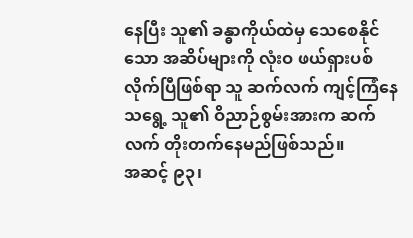နေပြီး သူ၏ ခန္ဓာကိုယ်ထဲမှ သေစေနိုင်သော အဆိပ်များကို လုံးဝ ဖယ်ရှားပစ်လိုက်ပြီဖြစ်ရာ သူ ဆက်လက် ကျင့်ကြံနေသရွေ့ သူ၏ ဝိညာဉ်စွမ်းအားက ဆက်လက် တိုးတက်နေမည်ဖြစ်သည်။
အဆင့် ၉၃၊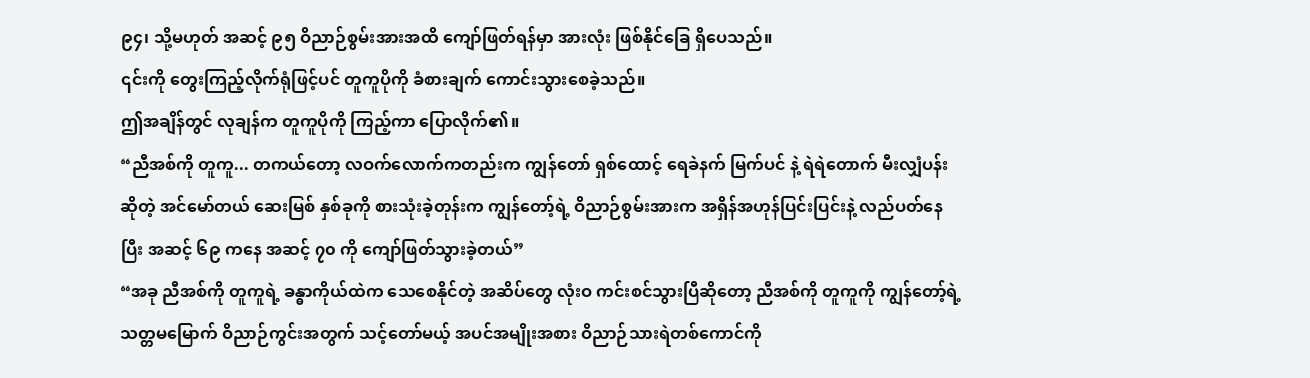၉၄၊ သို့မဟုတ် အဆင့် ၉၅ ဝိညာဉ်စွမ်းအားအထိ ကျော်ဖြတ်ရန်မှာ အားလုံး ဖြစ်နိုင်ခြေ ရှိပေသည်။
၎င်းကို တွေးကြည့်လိုက်ရုံဖြင့်ပင် တူကူပိုကို ခံစားချက် ကောင်းသွားစေခဲ့သည်။
ဤအချိန်တွင် လုချန်က တူကူပိုကို ကြည့်ကာ ပြောလိုက်၏။
“ညီအစ်ကို တူကူ... တကယ်တော့ လဝက်လောက်ကတည်းက ကျွန်တော် ရှစ်ထောင့် ရေခဲနက် မြက်ပင် နဲ့ ရဲရဲတောက် မီးလျှံပန်းဆိုတဲ့ အင်မော်တယ် ဆေးမြစ် နှစ်ခုကို စားသုံးခဲ့တုန်းက ကျွန်တော့်ရဲ့ ဝိညာဉ်စွမ်းအားက အရှိန်အဟုန်ပြင်းပြင်းနဲ့ လည်ပတ်နေပြီး အဆင့် ၆၉ ကနေ အဆင့် ၇၀ ကို ကျော်ဖြတ်သွားခဲ့တယ်”
“အခု ညီအစ်ကို တူကူရဲ့ ခန္ဓာကိုယ်ထဲက သေစေနိုင်တဲ့ အဆိပ်တွေ လုံးဝ ကင်းစင်သွားပြီဆိုတော့ ညီအစ်ကို တူကူကို ကျွန်တော့်ရဲ့ သတ္တမမြောက် ဝိညာဉ်ကွင်းအတွက် သင့်တော်မယ့် အပင်အမျိုးအစား ဝိညာဉ်သားရဲတစ်ကောင်ကို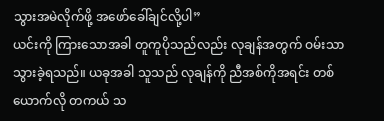သွားအမဲလိုက်ဖို့ အဖော်ခေါ်ချင်လို့ပါ”
ယင်းကို ကြားသောအခါ တူကူပိုသည်လည်း လုချန်အတွက် ဝမ်းသာသွားခဲ့ရသည်။ ယခုအခါ သူသည် လုချန်ကို ညီအစ်ကိုအရင်း တစ်ယောက်လို တကယ် သ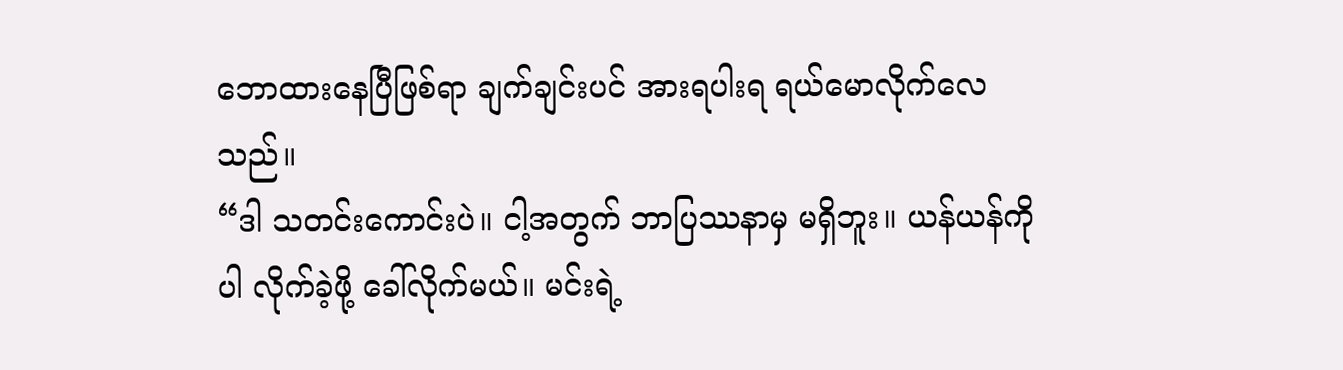ဘောထားနေပြီဖြစ်ရာ ချက်ချင်းပင် အားရပါးရ ရယ်မောလိုက်လေသည်။
“ဒါ သတင်းကောင်းပဲ။ ငါ့အတွက် ဘာပြဿနာမှ မရှိဘူး။ ယန်ယန်ကိုပါ လိုက်ခဲ့ဖို့ ခေါ်လိုက်မယ်။ မင်းရဲ့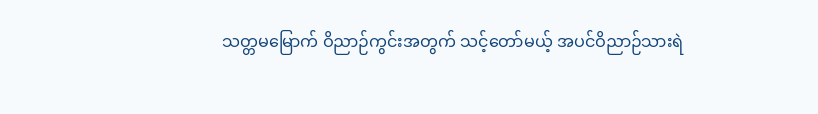သတ္တမမြောက် ဝိညာဉ်ကွင်းအတွက် သင့်တော်မယ့် အပင်ဝိညာဉ်သားရဲ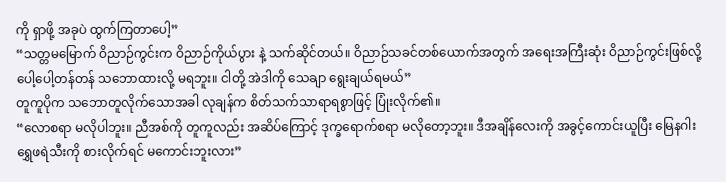ကို ရှာဖို့ အခုပဲ ထွက်ကြတာပေါ့”
“သတ္တမမြောက် ဝိညာဉ်ကွင်းက ဝိညာဉ်ကိုယ်ပွား နဲ့ သက်ဆိုင်တယ်။ ဝိညာဉ်သခင်တစ်ယောက်အတွက် အရေးအကြီးဆုံး ဝိညာဉ်ကွင်းဖြစ်လို့ ပေါ့ပေါ့တန်တန် သဘောထားလို့ မရဘူး။ ငါတို့ အဲဒါကို သေချာ ရွေးချယ်ရမယ်”
တူကူပိုက သဘောတူလိုက်သောအခါ လုချန်က စိတ်သက်သာရာရစွာဖြင့် ပြုံးလိုက်၏။
“လောစရာ မလိုပါဘူး။ ညီအစ်ကို တူကူလည်း အဆိပ်ကြောင့် ဒုက္ခရောက်စရာ မလိုတော့ဘူး။ ဒီအချိန်လေးကို အခွင့်ကောင်းယူပြီး မြေနဂါး ရွှေဖရဲသီးကို စားလိုက်ရင် မကောင်းဘူးလား”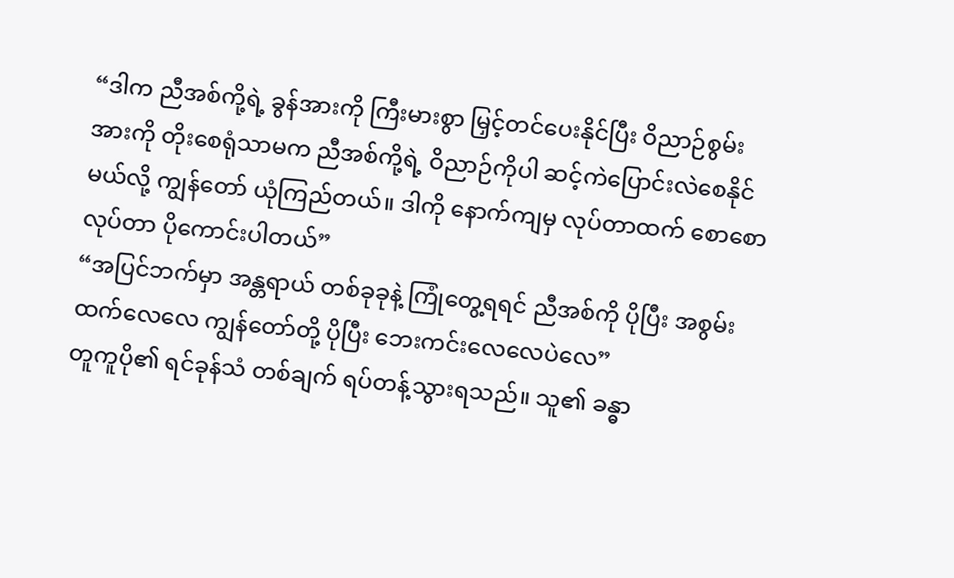“ဒါက ညီအစ်ကို့ရဲ့ ခွန်အားကို ကြီးမားစွာ မြှင့်တင်ပေးနိုင်ပြီး ဝိညာဉ်စွမ်းအားကို တိုးစေရုံသာမက ညီအစ်ကို့ရဲ့ ဝိညာဉ်ကိုပါ ဆင့်ကဲပြောင်းလဲစေနိုင်မယ်လို့ ကျွန်တော် ယုံကြည်တယ်။ ဒါကို နောက်ကျမှ လုပ်တာထက် စောစောလုပ်တာ ပိုကောင်းပါတယ်”
“အပြင်ဘက်မှာ အန္တရာယ် တစ်ခုခုနဲ့ ကြုံတွေ့ရရင် ညီအစ်ကို ပိုပြီး အစွမ်းထက်လေလေ ကျွန်တော်တို့ ပိုပြီး ဘေးကင်းလေလေပဲလေ”
တူကူပို၏ ရင်ခုန်သံ တစ်ချက် ရပ်တန့်သွားရသည်။ သူ၏ ခန္ဓာ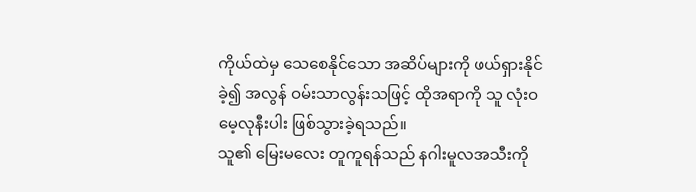ကိုယ်ထဲမှ သေစေနိုင်သော အဆိပ်များကို ဖယ်ရှားနိုင်ခဲ့၍ အလွန် ဝမ်းသာလွန်းသဖြင့် ထိုအရာကို သူ လုံးဝ မေ့လုနီးပါး ဖြစ်သွားခဲ့ရသည်။
သူ၏ မြေးမလေး တူကူရန်သည် နဂါးမူလအသီးကို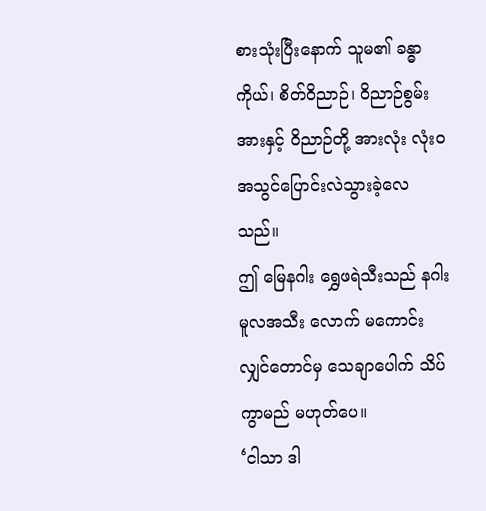စားသုံးပြီးနောက် သူမ၏ ခန္ဓာကိုယ်၊ စိတ်ဝိညာဉ်၊ ဝိညာဉ်စွမ်းအားနှင့် ဝိညာဉ်တို့ အားလုံး လုံးဝ အသွင်ပြောင်းလဲသွားခဲ့လေသည်။
ဤ မြေနဂါး ရွှေဖရဲသီးသည် နဂါးမူလအသီး လောက် မကောင်းလျှင်တောင်မှ သေချာပေါက် သိပ်ကွာမည် မဟုတ်ပေ။
‘ငါသာ ဒါ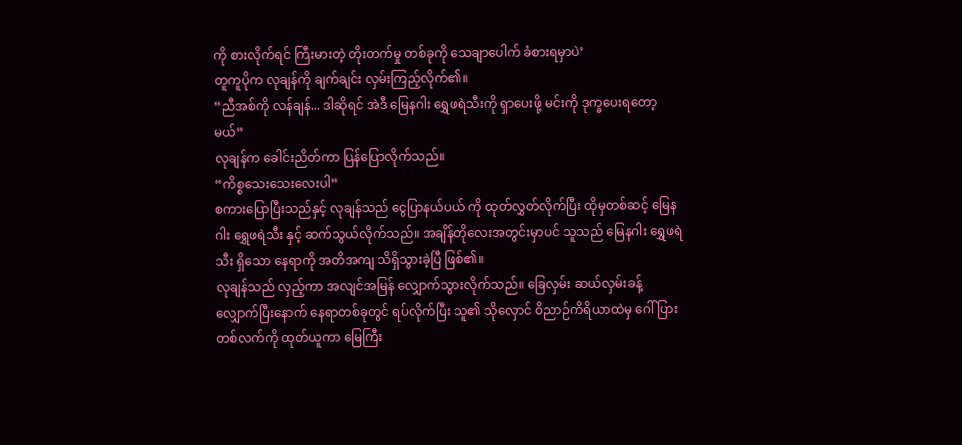ကို စားလိုက်ရင် ကြီးမားတဲ့ တိုးတက်မှု တစ်ခုကို သေချာပေါက် ခံစားရမှာပဲ’
တူကူပိုက လုချန်ကို ချက်ချင်း လှမ်းကြည့်လိုက်၏။
“ညီအစ်ကို လန်ချန်... ဒါဆိုရင် အဲဒီ မြေနဂါး ရွှေဖရဲသီးကို ရှာပေးဖို့ မင်းကို ဒုက္ခပေးရတော့မယ်”
လုချန်က ခေါင်းညိတ်ကာ ပြန်ပြောလိုက်သည်။
“ကိစ္စသေးသေးလေးပါ”
စကားပြောပြီးသည်နှင့် လုချန်သည် ငွေပြာနယ်ပယ် ကို ထုတ်လွှတ်လိုက်ပြီး ထိုမှတစ်ဆင့် မြေနဂါး ရွှေဖရဲသီး နှင့် ဆက်သွယ်လိုက်သည်။ အချိန်တိုလေးအတွင်းမှာပင် သူသည် မြေနဂါး ရွှေဖရဲသီး ရှိသော နေရာကို အတိအကျ သိရှိသွားခဲ့ပြီ ဖြစ်၏။
လုချန်သည် လှည့်ကာ အလျင်အမြန် လျှောက်သွားလိုက်သည်။ ခြေလှမ်း ဆယ်လှမ်းခန့် လျှောက်ပြီးနောက် နေရာတစ်ခုတွင် ရပ်လိုက်ပြီး သူ၏ သိုလှောင် ဝိညာဉ်ကိရိယာထဲမှ ဂေါ်ပြားတစ်လက်ကို ထုတ်ယူကာ မြေကြီး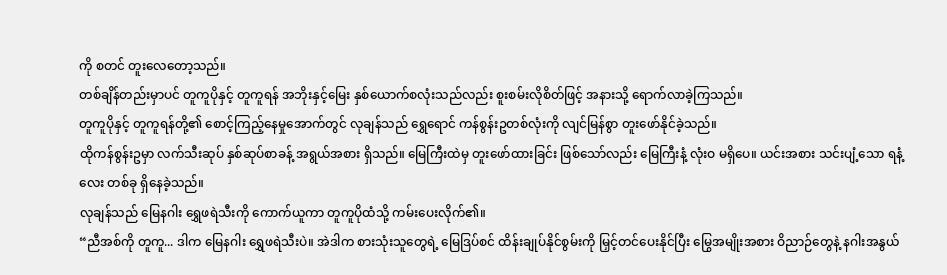ကို စတင် တူးလေတော့သည်။
တစ်ချိန်တည်းမှာပင် တူကူပိုနှင့် တူကူရန် အဘိုးနှင့်မြေး နှစ်ယောက်စလုံးသည်လည်း စူးစမ်းလိုစိတ်ဖြင့် အနားသို့ ရောက်လာခဲ့ကြသည်။
တူကူပိုနှင့် တူကူရန်တို့၏ စောင့်ကြည့်နေမှုအောက်တွင် လုချန်သည် ရွှေရောင် ကန်စွန်းဥတစ်လုံးကို လျင်မြန်စွာ တူးဖော်နိုင်ခဲ့သည်။
ထိုကန်စွန်းဥမှာ လက်သီးဆုပ် နှစ်ဆုပ်စာခန့် အရွယ်အစား ရှိသည်။ မြေကြီးထဲမှ တူးဖော်ထားခြင်း ဖြစ်သော်လည်း မြေကြီးနံ့ လုံးဝ မရှိပေ။ ယင်းအစား သင်းပျံ့သော ရနံ့လေး တစ်ခု ရှိနေခဲ့သည်။
လုချန်သည် မြေနဂါး ရွှေဖရဲသီးကို ကောက်ယူကာ တူကူပိုထံသို့ ကမ်းပေးလိုက်၏။
“ညီအစ်ကို တူကူ... ဒါက မြေနဂါး ရွှေဖရဲသီးပဲ။ အဲဒါက စားသုံးသူတွေရဲ့ မြေဒြပ်စင် ထိန်းချုပ်နိုင်စွမ်းကို မြှင့်တင်ပေးနိုင်ပြီး မြွေအမျိုးအစား ဝိညာဉ်တွေနဲ့ နဂါးအနွယ်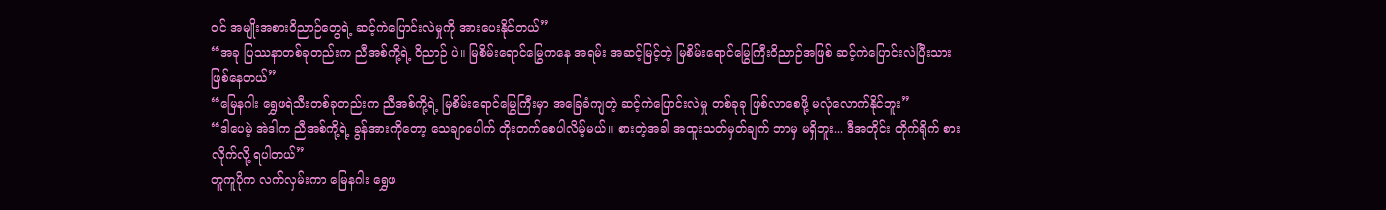ဝင် အမျိုးအစားဝိညာဉ်တွေရဲ့ ဆင့်ကဲပြောင်းလဲမှုကို အားပေးနိုင်တယ်”
“အခု ပြဿနာတစ်ခုတည်းက ညီအစ်ကို့ရဲ့ ဝိညာဉ် ပဲ။ မြစိမ်းရောင်မြွေကနေ အရမ်း အဆင့်မြင့်တဲ့ မြစိမ်းရောင်မြွေကြီးဝိညာဉ်အဖြစ် ဆင့်ကဲပြောင်းလဲပြီးသား ဖြစ်နေတယ်”
“မြေနဂါး ရွှေဖရဲသီးတစ်ခုတည်းက ညီအစ်ကို့ရဲ့ မြစိမ်းရောင်မြွေကြီးမှာ အခြေခံကျတဲ့ ဆင့်ကဲပြောင်းလဲမှု တစ်ခုခု ဖြစ်လာစေဖို့ မလုံလောက်နိုင်ဘူး”
“ဒါပေမဲ့ အဲဒါက ညီအစ်ကို့ရဲ့ ခွန်အားကိုတော့ သေချာပေါက် တိုးတက်စေပါလိမ့်မယ်။ စားတဲ့အခါ အထူးသတ်မှတ်ချက် ဘာမှ မရှိဘူး... ဒီအတိုင်း တိုက်ရိုက် စားလိုက်လို့ ရပါတယ်”
တူကူပိုက လက်လှမ်းကာ မြေနဂါး ရွှေဖ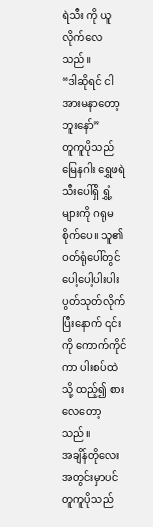ရဲသီး ကို ယူလိုက်လေသည်။
“ဒါဆိုရင် ငါ အားမနာတော့ဘူးနော်”
တူကူပိုသည် မြေနဂါး ရွှေဖရဲသီးပေါ်ရှိ ရွှံ့များကို ဂရုမစိုက်ပေ။ သူ၏ ဝတ်ရုံပေါ်တွင် ပေါ့ပေါ့ပါးပါး ပွတ်သုတ်လိုက်ပြီးနောက် ၎င်းကို ကောက်ကိုင်ကာ ပါးစပ်ထဲသို့ ထည့်၍ စားလေတော့သည်။
အချိန်တိုလေးအတွင်းမှာပင် တူကူပိုသည်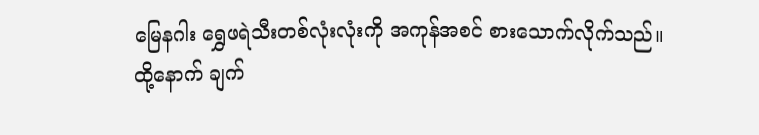မြေနဂါး ရွှေဖရဲသီးတစ်လုံးလုံးကို အကုန်အစင် စားသောက်လိုက်သည်။
ထို့နောက် ချက်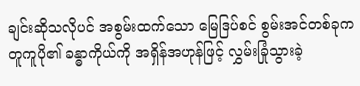ချင်းဆိုသလိုပင် အစွမ်းထက်သော မြေဒြပ်စင် စွမ်းအင်တစ်ခုက တူကူပို၏ ခန္ဓာကိုယ်ကို အရှိန်အဟုန်ဖြင့် လွှမ်းခြုံသွားခဲ့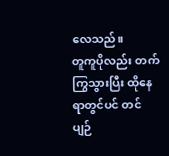လေသည်။
တူကူပိုလည်း တက်ကြွသွားပြီး ထိုနေရာတွင်ပင် တင်ပျဉ်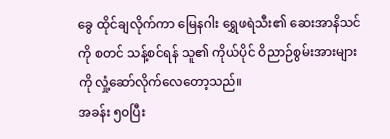ခွေ ထိုင်ချလိုက်ကာ မြေနဂါး ရွှေဖရဲသီး၏ ဆေးအာနိသင်ကို စတင် သန့်စင်ရန် သူ၏ ကိုယ်ပိုင် ဝိညာဉ်စွမ်းအားများကို လှုံ့ဆော်လိုက်လေတော့သည်။
အခန်း ၅၀ပြီး